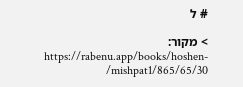# ל

> מקור: https://rabenu.app/books/hoshen-mishpat1/865/65/30/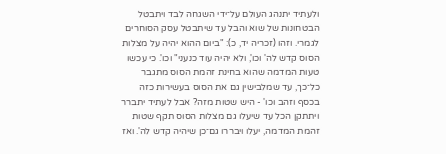ולעתיד יתנהג העולם על־ידי השגחה לבד ויתבטל הבטחונות של שוא והבל עד שיתבטל עסק הסוחרים לגמרי. וזהו (זכריה יד, כ): "ביום ההוא יהיה על מצלות הסוס קדש לה' וכו', ולא יהיה עוד כנעני" וכו'. כי עכשו טעות המדמה שהוא בחינת זהמת הסוס מתגבר כל־כך, עד שמלבישין גם את הסוס בעשירות כזה בכסף וזהב וכו' - היש שטות מזה? אבל לעתיד יתברר ויתתקן הכל עד שיעלו גם מצלות הסוס תקף שטות זהמת המדמה, יעלו ויבררו גם־כן שיהיה קדש לה'. ואז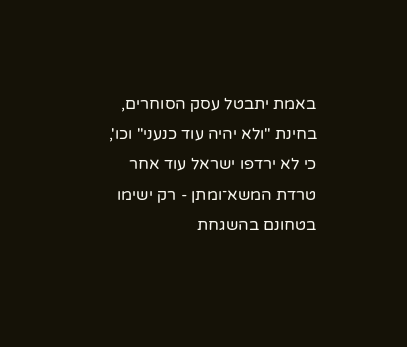באמת יתבטל עסק הסוחרים, בחינת "ולא יהיה עוד כנעני" וכו', כי לא ירדפו ישראל עוד אחר טרדת המשא־ומתן - רק ישימו בטחונם בהשגחת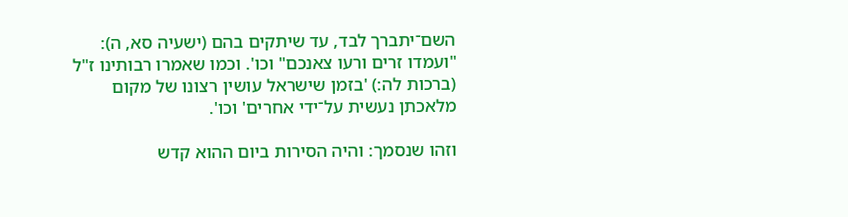השם־יתברך לבד, עד שיתקים בהם (ישעיה סא, ה): "ועמדו זרים ורעו צאנכם" וכו'. וכמו שאמרו רבותינו ז"ל (ברכות לה:) 'בזמן שישראל עושין רצונו של מקום מלאכתן נעשית על־ידי אחרים' וכו'.

וזהו שנסמך: והיה הסירות ביום ההוא קדש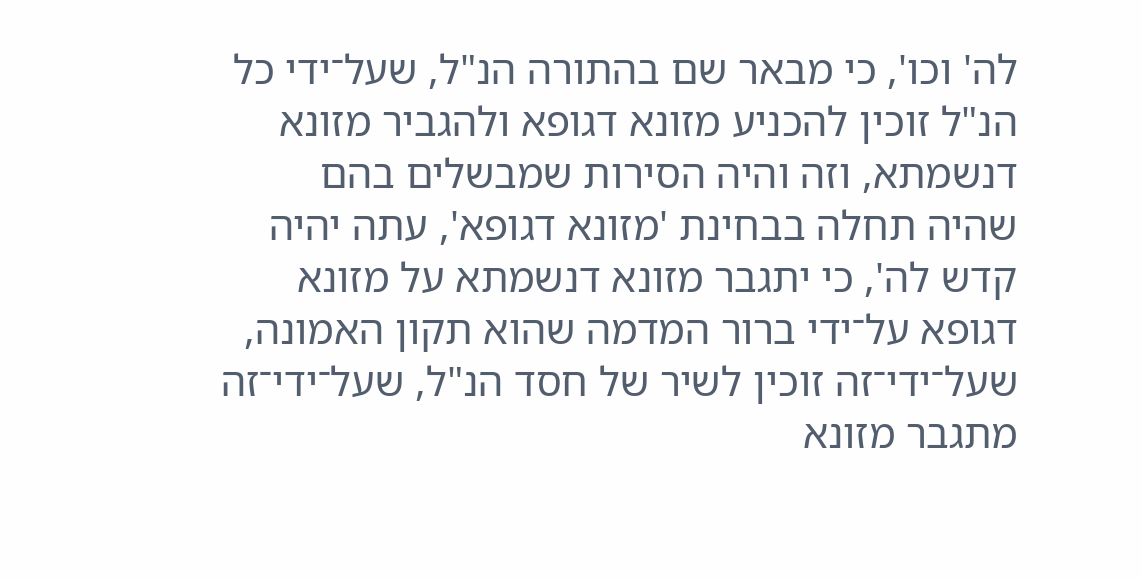לה' וכו', כי מבאר שם בהתורה הנ"ל, שעל־ידי כל הנ"ל זוכין להכניע מזונא דגופא ולהגביר מזונא דנשמתא, וזה והיה הסירות שמבשלים בהם שהיה תחלה בבחינת 'מזונא דגופא', עתה יהיה קדש לה', כי יתגבר מזונא דנשמתא על מזונא דגופא על־ידי ברור המדמה שהוא תקון האמונה, שעל־ידי־זה זוכין לשיר של חסד הנ"ל, שעל־ידי־זה מתגבר מזונא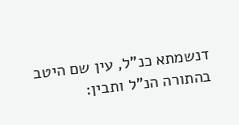דנשמתא כנ"ל, עין שם היטב בהתורה הנ"ל ותבין: